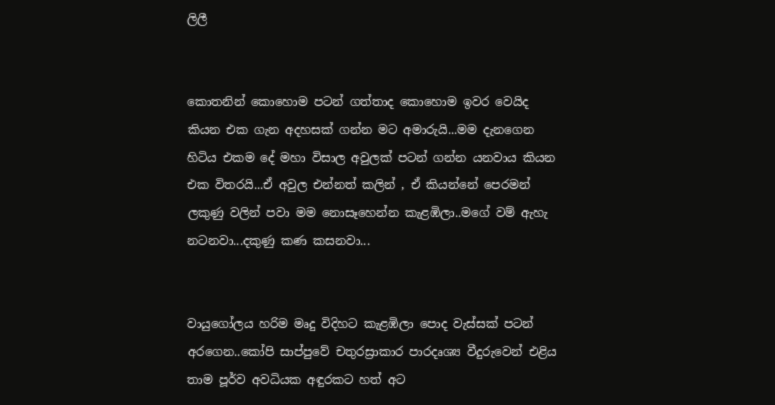ලිලී


කොතනින් කොහොම පටන් ගත්තාද කොහොම ඉවර වෙයිද කියන එක ගැන අදහසක් ගන්න මට අමාරුයි...මම දැනගෙන හිටිය එකම දේ මහා විසාල අවුලක් පටන් ගන්න යනවාය කියන එක විතරයි...ඒ අවුල එන්නත් කලින් , ඒ කියන්නේ පෙරමන් ලකුණු වලින් පවා මම නොසෑහෙන්න කැළඹිලා..මගේ වම් ඇහැ නටනවා...දකුණු කණ කසනවා...


වායුගෝලය හරිම මෘදු විදිහට කැළඹිලා පොද වැස්සක් පටන් අරගෙන..කෝපි සාප්පුවේ චතුරස්‍රාකාර පාරදෘශ්‍ය වීදුරුවෙන් එළිය තාම පූර්ව අවධියක අඳුරකට හත් අට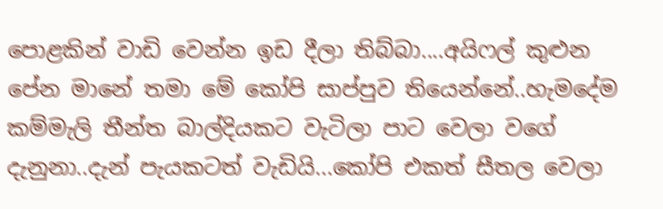පොළකින් වාඩි වෙන්න ඉඩ දීලා තිබ්බා....අයිෆල් කුළුන පේන මානේ තමා මේ කෝපි සාප්පුව තියෙන්නේ..හැමදේම කම්මැලි තීන්ත බාල්දියකට වැටිලා පාට වෙලා වගේ දැනුනා..දැන් පැයකටත් වැඩියි...කෝපි එකත් සීතල වෙලා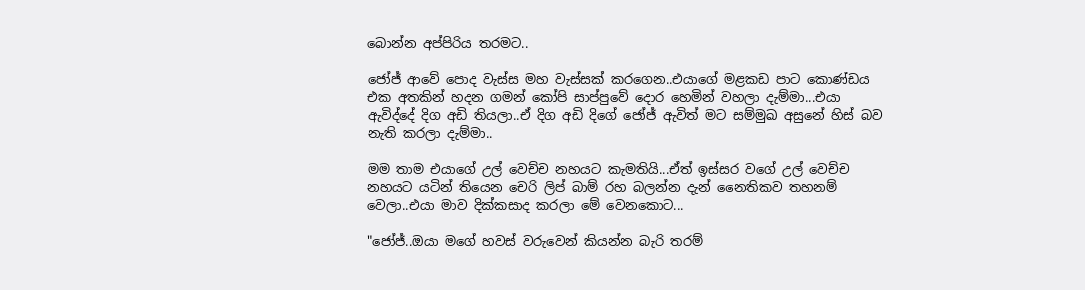බොන්න අප්පිරිය තරමට..

ජෝජ් ආවේ පොද වැස්ස මහ වැස්සක් කරගෙන..එයාගේ මළකඩ පාට කොණ්ඩය එක අතකින් හදන ගමන් කෝපි සාප්පුවේ දොර හෙමින් වහලා දැම්මා...එයා ඇවිද්දේ දිග අඩි තියලා..ඒ දිග අඩි දිගේ ජෝජ් ඇවිත් මට සම්මුඛ අසුනේ හිස් බව නැති කරලා දැම්මා..

මම තාම එයාගේ උල් වෙච්ච නහයට කැමතියි...ඒත් ඉස්සර වගේ උල් වෙච්ච නහයට යටින් තියෙන චෙරි ලිප් බාම් රහ බලන්න දැන් නෛතිකව තහනම් වෙලා..එයා මාව දික්කසාද කරලා මේ වෙනකොට...

"ජෝජ්..ඔයා මගේ හවස් වරුවෙන් කියන්න බැරි තරම්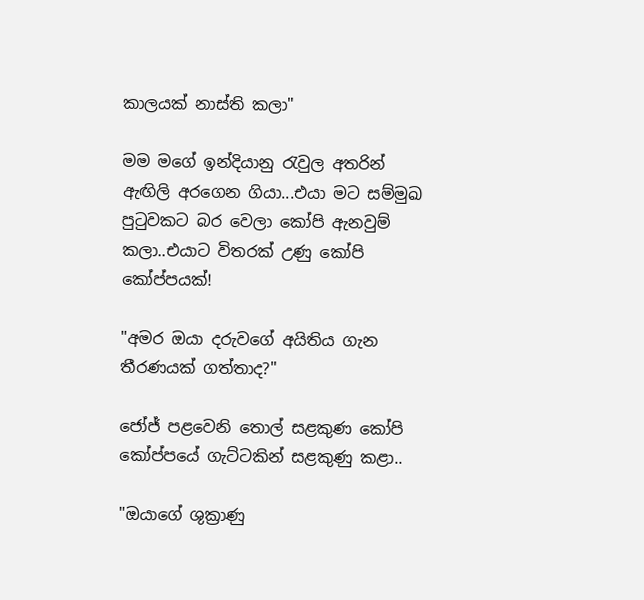කාලයක් නාස්ති කලා"

මම මගේ ඉන්දියානු රැවුල අතරින් ඇඟිලි අරගෙන ගියා...එයා මට සම්මුඛ පුටුවකට බර වෙලා කෝපි ඇනවුම් කලා..එයාට විතරක් උණු කෝපි කෝප්පයක්!

"අමර ඔයා දරුවගේ අයිතිය ගැන තීරණයක් ගත්තාද?"

ජෝජ් පළවෙනි තොල් සළකුණ කෝපි කෝප්පයේ ගැට්ටකින් සළකුණු කළා..

"ඔයාගේ ශුක්‍රාණු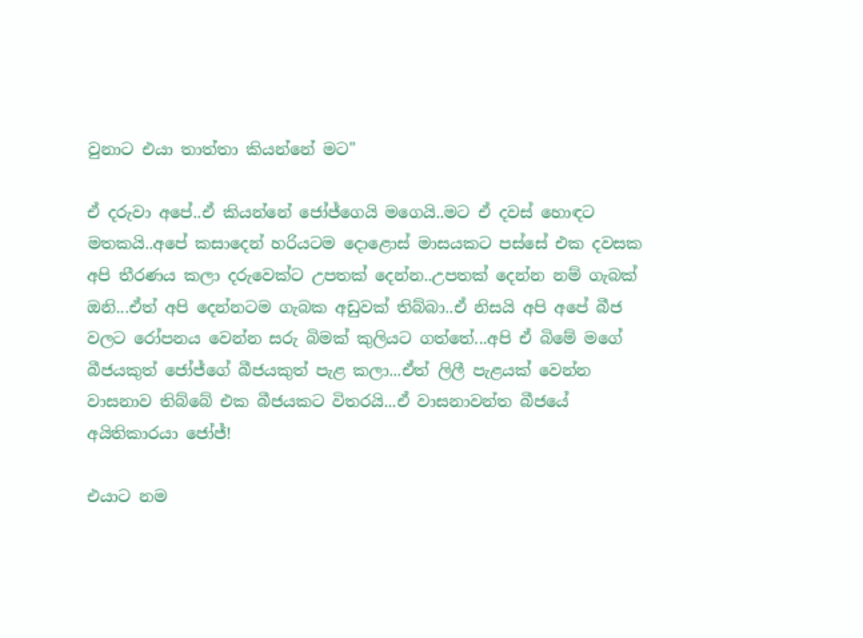වුනාට එයා තාත්තා කියන්නේ මට"

ඒ දරුවා අපේ..ඒ කියන්නේ ජෝජ්ගෙයි මගෙයි..මට ඒ දවස් හොඳට මතකයි..අපේ කසාදෙන් හරියටම දොළොස් මාසයකට පස්සේ එක දවසක අපි තීරණය කලා දරුවෙක්ට උපතක් දෙන්න..උපතක් දෙන්න නම් ගැබක් ඔනි...ඒත් අපි දෙන්නටම ගැබක අඩුවක් තිබ්බා..ඒ නිසයි අපි අපේ බීජ වලට රෝපනය වෙන්න සරු බිමක් කුලියට ගත්තේ...අපි ඒ බිමේ මගේ බීජයකුත් ජෝජ්ගේ බීජයකුත් පැළ කලා...ඒත් ලිලී පැළයක් වෙන්න වාසනාව තිබ්බේ එක බීජයකට විතරයි...ඒ වාසනාවන්ත බීජයේ අයිතිකාරයා ජෝජ්!

එයාට නම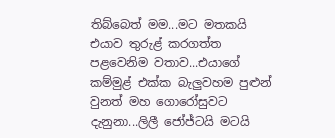තිබ්බෙත් මම...මට මතකයි එයාව තුරුළ් කරගත්ත පළවෙනිම වතාව...එයාගේ කම්මුළ් එක්ක බැලුවහම පුළුන් වුනත් මහ ගොරෝසුවට දැනුනා...ලිලී ජෝජ්ටයි මටයි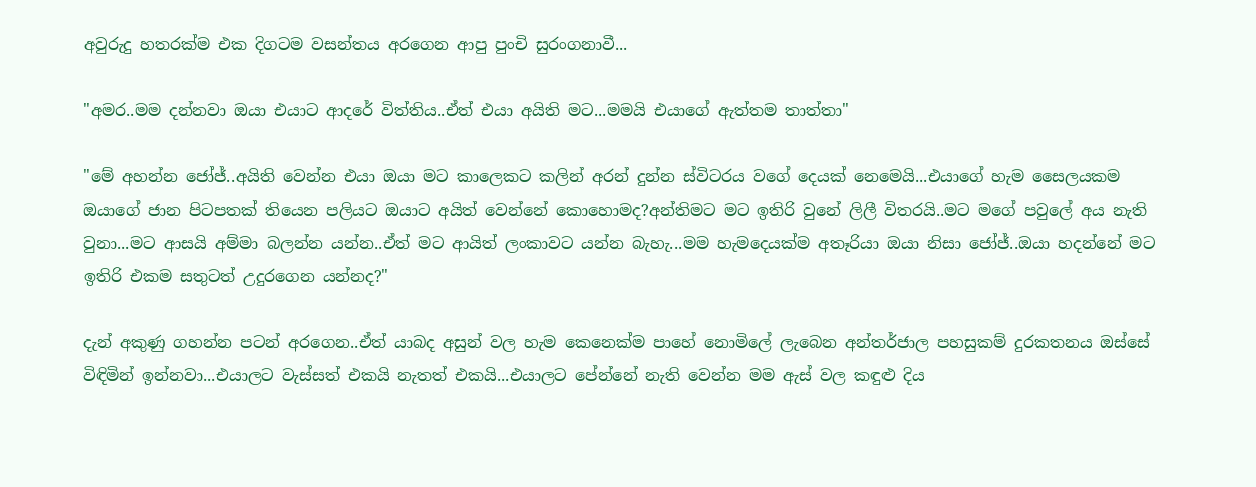අවුරුදු හතරක්ම එක දිගටම වසන්තය අරගෙන ආපු පුංචි සුරංගනාවී...

"අමර..මම දන්නවා ඔයා එයාට ආදරේ විත්තිය..ඒත් එයා අයිති මට...මමයි එයාගේ ඇත්තම තාත්තා"

"මේ අහන්න ජෝජ්..අයිති වෙන්න එයා ඔයා මට කාලෙකට කලින් අරන් දුන්න ස්විටරය වගේ දෙයක් නෙමෙයි...එයාගේ හැම සෛලයකම ඔයාගේ ජාන පිටපතක් තියෙන පලියට ඔයාට අයිත් වෙන්නේ කොහොමද?අන්තිමට මට ඉතිරි වුනේ ලිලී විතරයි..මට මගේ පවුලේ අය නැති වුනා...මට ආසයි අම්මා බලන්න යන්න..ඒත් මට ආයිත් ලංකාවට යන්න බැහැ...මම හැමදෙයක්ම අතෑරියා ඔයා නිසා ජෝජ්..ඔයා හදන්නේ මට ඉතිරි එකම සතුටත් උදුරගෙන යන්නද?"

දැන් අකුණු ගහන්න පටන් අරගෙන..ඒත් යාබද අසුන් වල හැම කෙනෙක්ම පාහේ නොමිලේ ලැබෙන අන්තර්ජාල පහසුකම් දුරකතනය ඔස්සේ විඳිමින් ඉන්නවා...එයාලට වැස්සත් එකයි නැතත් එකයි...එයාලට පේන්නේ නැති වෙන්න මම ඇස් වල කඳුළු දිය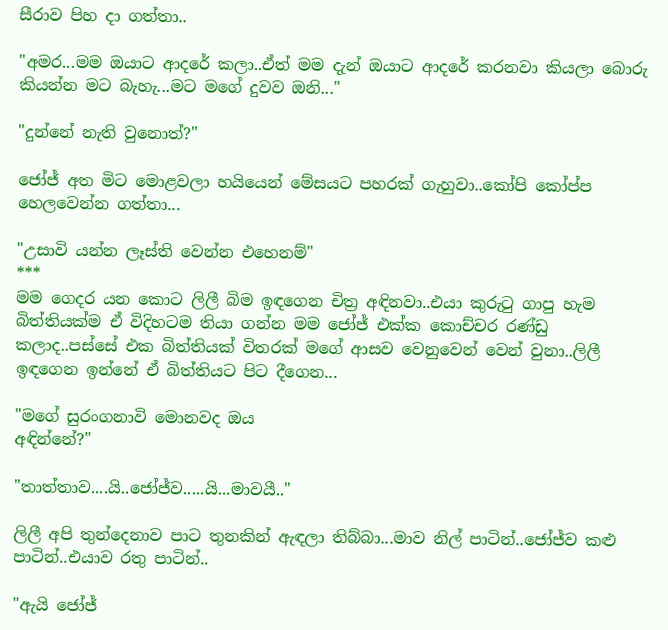සීරාව පිහ දා ගත්තා..

"අමර...මම ඔයාට ආදරේ කලා..ඒත් මම දැන් ඔයාට ආදරේ කරනවා කියලා බොරු කියන්න මට බැහැ...මට මගේ දුවව ඔනි..."

"දුන්නේ නැති වුනොත්?"

ජෝජ් අත මිට මොළවලා හයියෙන් මේසයට පහරක් ගැහුවා..කෝපි කෝප්ප හෙලවෙන්න ගත්තා...

"උසාවි යන්න ලෑස්ති වෙන්න එහෙනම්"
***
මම ගෙදර යන කොට ලිලී බිම ඉඳගෙන චිත්‍ර අඳිනවා..එයා කුරුටු ගාපු හැම බිත්තියක්ම ඒ විදිහටම තියා ගන්න මම ජෝජ් එක්ක කොච්චර රණ්ඩු කලාද..පස්සේ එක බිත්තියක් විතරක් මගේ ආසව වෙනුවෙන් වෙන් වුනා..ලිලී ඉඳගෙන ඉන්නේ ඒ බිත්තියට පිට දීගෙන...

"මගේ සුරංගනාවි මොනවද ඔය
අඳින්නේ?"

"තාත්තාව....යි..ජෝජ්ව.....යි...මාවයී.."

ලිලී අපි තුන්දෙනාව පාට තුනකින් ඇඳලා තිබ්බා...මාව නිල් පාටින්..ජෝජ්ව කළු පාටින්..එයාව රතු පාටින්..

"ඇයි ජෝජ්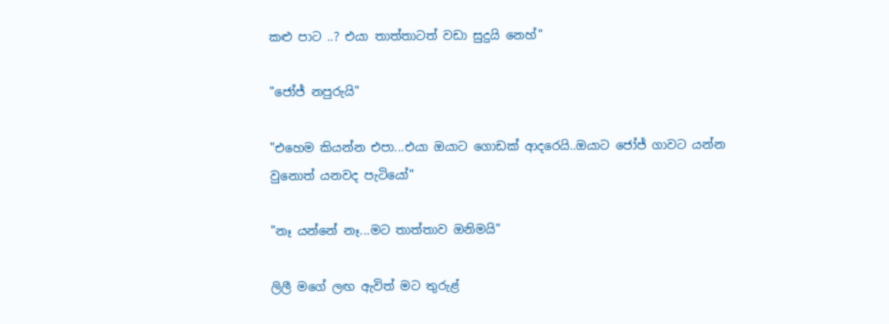කළු පාට ..? එයා තාත්තාටත් වඩා සුදුයි නෙහ්"

"ජෝජ් නපුරුයි"

"එහෙම කියන්න එපා...එයා ඔයාට ගොඩක් ආදරෙයි..ඔයාට ජෝජ් ගාවට යන්න වුනොත් යනවද පැටියෝ"

"නෑ යන්නේ නෑ...මට තාත්තාව ඔනිමයි"

ලිලී මගේ ලඟ ඇවිත් මට තුරුළ්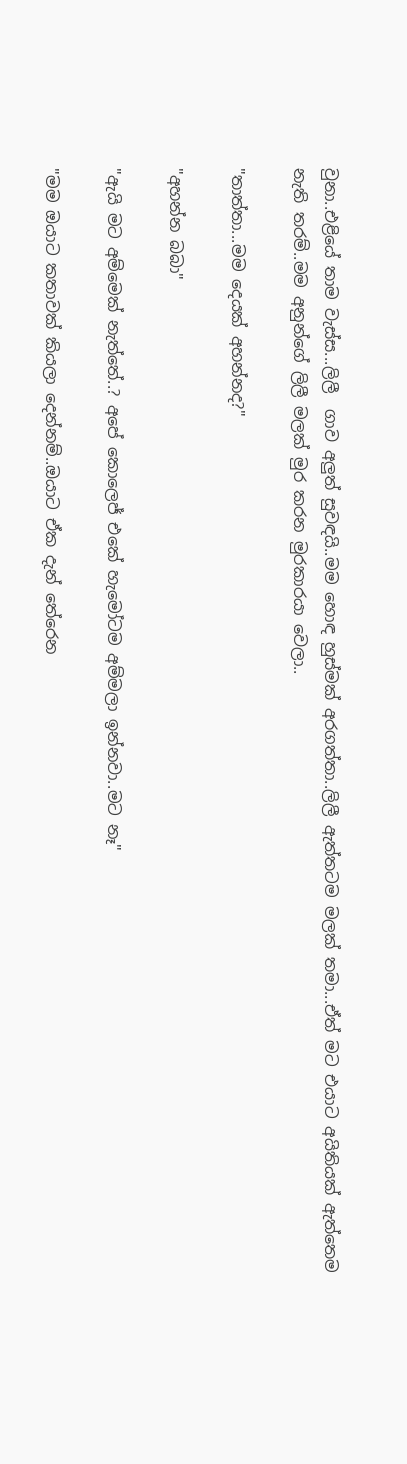වුනා..එළියේ තාම වැස්ස...ලිලී  ගාව අලුත් සුවඳයි..මම හොඳ හුස්මක් අරගත්තා..ලිලී ඇත්තටම මලක් තමා...ඒත් මට එයාට අයිතියක් ඇත්තෙම නැති තරම්..මම අනුන්ගේ ලිලී මලක් මුර කරන මුරකාරයා වෙලා..

"තාත්තා...මම දෙයක් අහන්නද?"

"අහන්න බබා"

"ඇයි මට අම්මෙක් නැත්තේ..? අපේ කොලෙජ් එකේ හැමෝටම අම්මලා ඉන්නවා..මට නෑ"

"මම ඔයාට කතාවක් කියලා දෙන්නම්..ඔයාට ඒක දැන් තේරෙන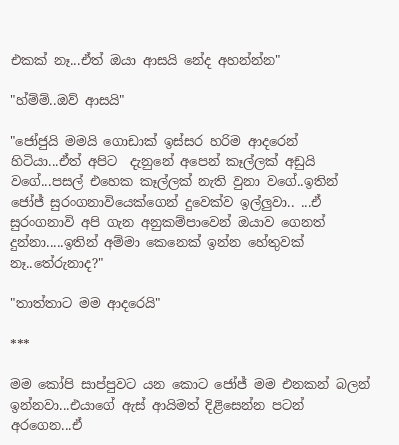එකක් නෑ...ඒත් ඔයා ආසයි නේද අහන්න්න"

"හ්ම්ම්..ඔව් ආසයි"

"ජෝජුයි මමයි ගොඩාක් ඉස්සර හරිම ආදරෙන් හිටියා...ඒත් අපිට  දැනුනේ අපෙන් කෑල්ලක් අඩුයි වගේ...පසල් එහෙක කෑල්ලක් නැති වුනා වගේ..ඉතින් ජෝජ් සුරංගනාවියෙක්ගෙන් දුවෙක්ව ඉල්ලුවා.. ...ඒ සුරංගනාවි අපි ගැන අනුකම්පාවෙන් ඔයාව ගෙනත් දුන්නා.....ඉතින් අම්මා කෙනෙක් ඉන්න හේතුවක් නෑ..තේරුනාද?"

"තාත්තාට මම ආදරෙයි"

***

මම කෝපි සාප්පුවට යන කොට ජෝජ් මම එනකන් බලන් ඉන්නවා...එයාගේ ඇස් ආයිමත් දිළිසෙන්න පටන් අරගෙන...ඒ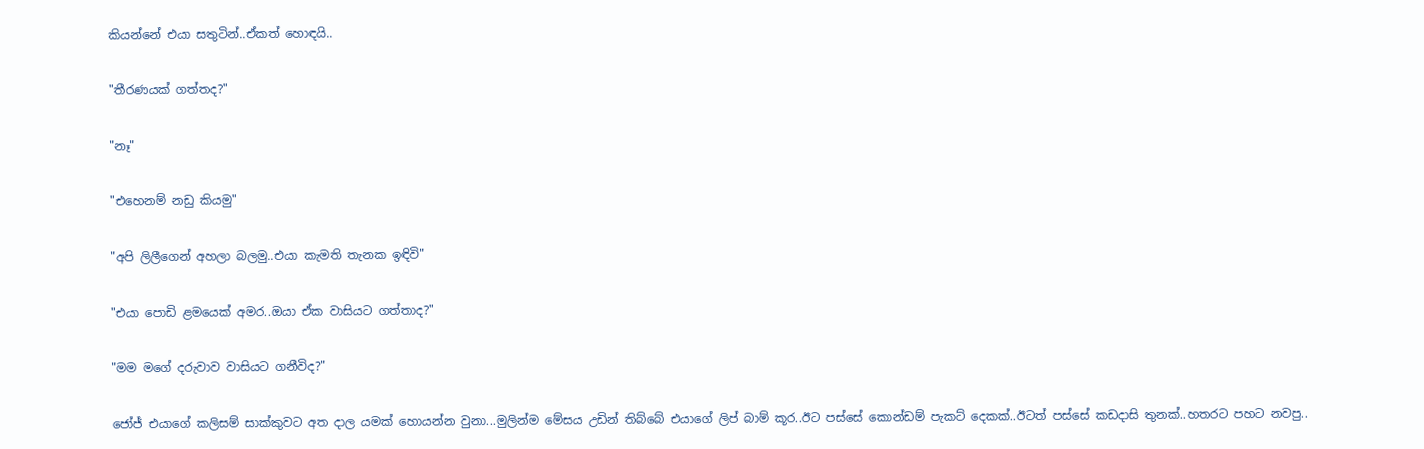කියන්නේ එයා සතුටින්..ඒකත් හොඳයි..

"තීරණයක් ගත්තද?"

"නෑ"

"එහෙනම් නඩු කියමු"

"අපි ලිලීගෙන් අහලා බලමු..එයා කැමති තැනක ඉඳිවි"

"එයා පොඩි ළමයෙක් අමර..ඔයා ඒක වාසියට ගත්තාද?"

"මම මගේ දරුවාව වාසියට ගනීවිද?"

ජෝජ් එයාගේ කලිසම් සාක්කුවට අත දාල යමක් හොයන්න වුනා...මුලින්ම මේසය උඩින් තිබ්බේ එයාගේ ලිප් බාම් කූර..ඊට පස්සේ කොන්ඩම් පැකට් දෙකක්..ඊටත් පස්සේ කඩදාසි තුනක්..හතරට පහට නවපු..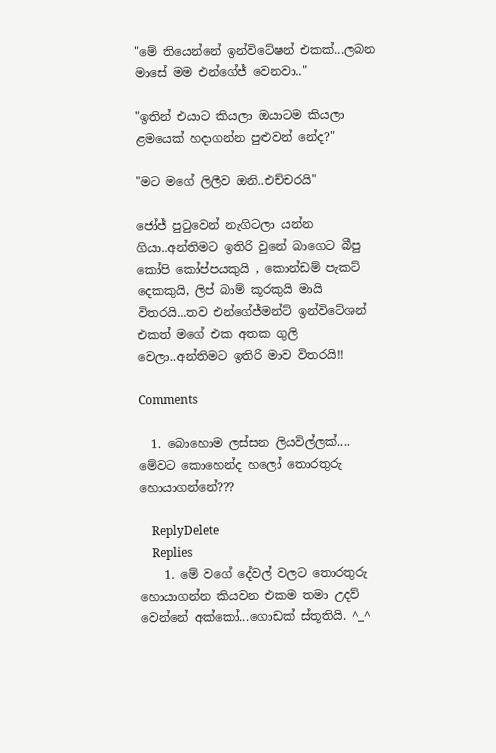"මේ තියෙන්නේ ඉන්විටේෂන් එකක්...ලබන මාසේ මම එන්ගේජ් වෙනවා.."

"ඉතින් එයාට කියලා ඔයාටම කියලා ළමයෙක් හදාගන්න පුළුවන් නේද?"

"මට මගේ ලිලීව ඔනි..එච්චරයි"

ජෝජ් පුටුවෙන් නැගිටලා යන්න ගියා..අන්තිමට ඉතිරි වුනේ බාගෙට බීපු කෝපි කෝප්පයකුයි , කොන්ඩම් පැකට් දෙකකුයි, ලිප් බාම් කූරකුයි මායි විතරයි...තව එන්ගේජ්මන්ට් ඉන්විටේශන් එකත් මගේ එක අතක ගුලි වෙලා..අන්තිමට ඉතිරි මාව විතරයි!!

Comments

  1. බොහොම ලස්සන ලියවිල්ලක්.... මේවට කොහෙන්ද හලෝ තොරතුරු හොයාගන්නේ???

    ReplyDelete
    Replies
    1. මේ වගේ දේවල් වලට තොරතුරු හොයාගන්න කියවන එකම තමා උදව් වෙන්නේ අක්කෝ...ගොඩක් ස්තූතියි. ^_^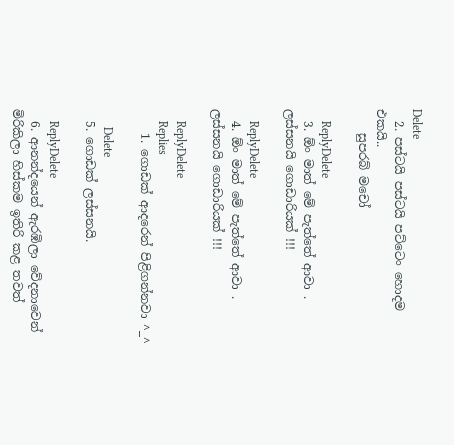Delete
  2. පස්ටයි පස්ටයි පට්ටෙං හොදම එකයි..
    සුපරබ් මචෝ

    ReplyDelete
  3. ඕං මාත් මේ පැත්තේ ආවා . ලස්සනයි ගොඩාරියක් !!!

    ReplyDelete
  4. ඕං මාත් මේ පැත්තේ ආවා . ලස්සනයි ගොඩාරියක් !!!

    ReplyDelete
    Replies
    1. ගොඩක් ආදරෙන් පිළිගන්නවා ^_^

      Delete
  5. ගොඩක් ලස්සනයි.

    ReplyDelete
  6. ආනන්දයෙන් ඇරඹිලා වේදනාවෙන් මිරිකිලා හිස්කම ඉතිරි කළ තවත්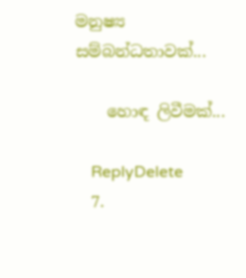මනුෂ්‍ය සම්බන්ධතාවක්...

    හොඳ ලිවීමක්...

    ReplyDelete
  7.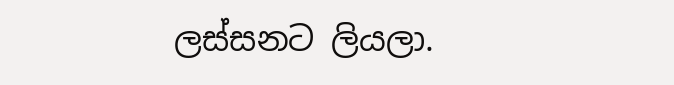ලස්සනට ලියලා.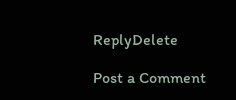ReplyDelete

Post a Comment